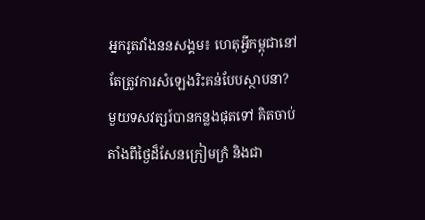អ្នករូតវាំងននសង្គម៖ ហេតុអ្វីកម្ពុជានៅតែត្រូវការសំឡេងរិះគន់បែបស្ថាបនា?
មួយទសវត្សរ៍បានកន្លងផុតទៅ គិតចាប់តាំងពីថ្ងៃដ៏សែនក្រៀមក្រំ និងជា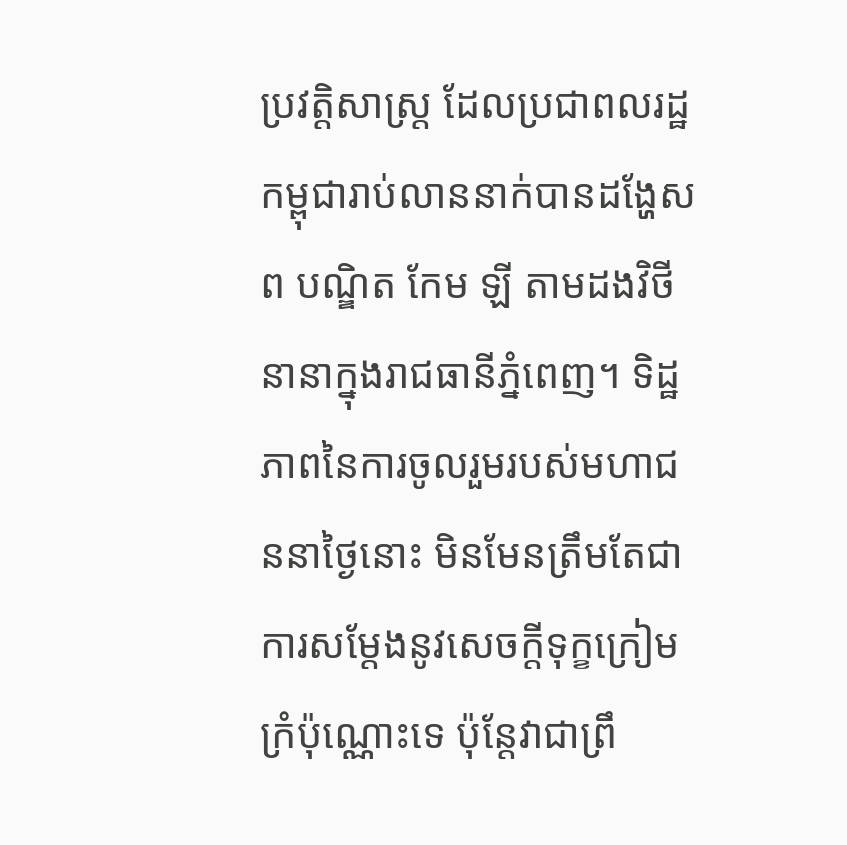ប្រវត្តិសាស្ត្រ ដែលប្រជាពលរដ្ឋកម្ពុជារាប់លាននាក់បានដង្ហែសព បណ្ឌិត កែម ឡី តាមដងវិថីនានាក្នុងរាជធានីភ្នំពេញ។ ទិដ្ឋភាពនៃការចូលរួមរបស់មហាជននាថ្ងៃនោះ មិនមែនត្រឹមតែជាការសម្តែងនូវសេចក្តីទុក្ខក្រៀមក្រំប៉ុណ្ណោះទេ ប៉ុន្តែវាជាព្រឹ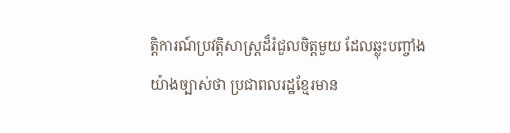ត្តិការណ៍ប្រវត្តិសាស្ត្រដ៏រំជួលចិត្តមួយ ដែលឆ្លុះបញ្ចាំងយ៉ាងច្បាស់ថា ប្រជាពលរដ្ឋខ្មែរមាន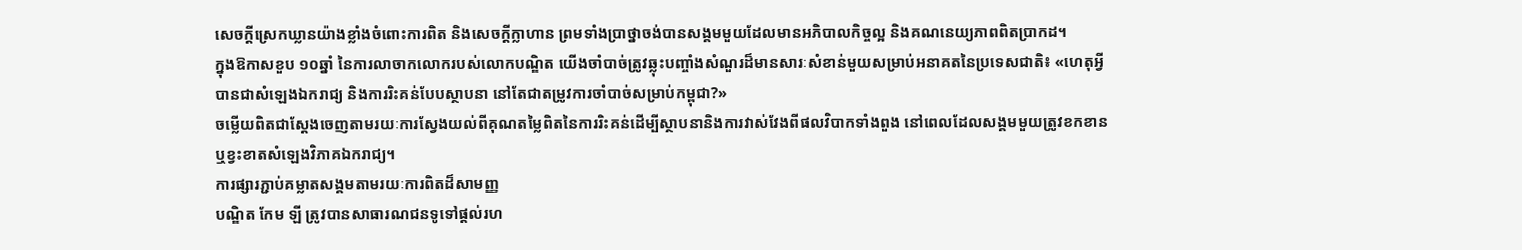សេចក្តីស្រេកឃ្លានយ៉ាងខ្លាំងចំពោះការពិត និងសេចក្តីក្លាហាន ព្រមទាំងប្រាថ្នាចង់បានសង្គមមួយដែលមានអភិបាលកិច្ចល្អ និងគណនេយ្យភាពពិតប្រាកដ។
ក្នុងឱកាសខួប ១០ឆ្នាំ នៃការលាចាកលោករបស់លោកបណ្ឌិត យើងចាំបាច់ត្រូវឆ្លុះបញ្ចាំងសំណួរដ៏មានសារៈសំខាន់មួយសម្រាប់អនាគតនៃប្រទេសជាតិ៖ «ហេតុអ្វីបានជាសំឡេងឯករាជ្យ និងការរិះគន់បែបស្ថាបនា នៅតែជាតម្រូវការចាំបាច់សម្រាប់កម្ពុជា?»
ចម្លើយពិតជាស្តែងចេញតាមរយៈការស្វែងយល់ពីគុណតម្លៃពិតនៃការរិះគន់ដើម្បីស្ថាបនានិងការវាស់វែងពីផលវិបាកទាំងពួង នៅពេលដែលសង្គមមួយត្រូវខកខាន ឬខ្វះខាតសំឡេងវិភាគឯករាជ្យ។
ការផ្សារភ្ជាប់គម្លាតសង្គមតាមរយៈការពិតដ៏សាមញ្ញ
បណ្ឌិត កែម ឡី ត្រូវបានសាធារណជនទូទៅផ្តល់រហ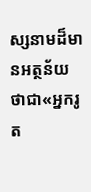ស្សនាមដ៏មានអត្ថន័យថាជា«អ្នករូត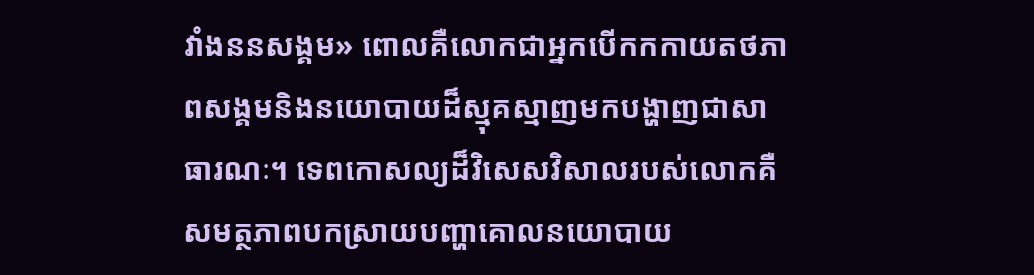វាំងននសង្គម» ពោលគឺលោកជាអ្នកបើកកកាយតថភាពសង្គមនិងនយោបាយដ៏ស្មុគស្មាញមកបង្ហាញជាសាធារណៈ។ ទេពកោសល្យដ៏វិសេសវិសាលរបស់លោកគឺសមត្ថភាពបកស្រាយបញ្ហាគោលនយោបាយ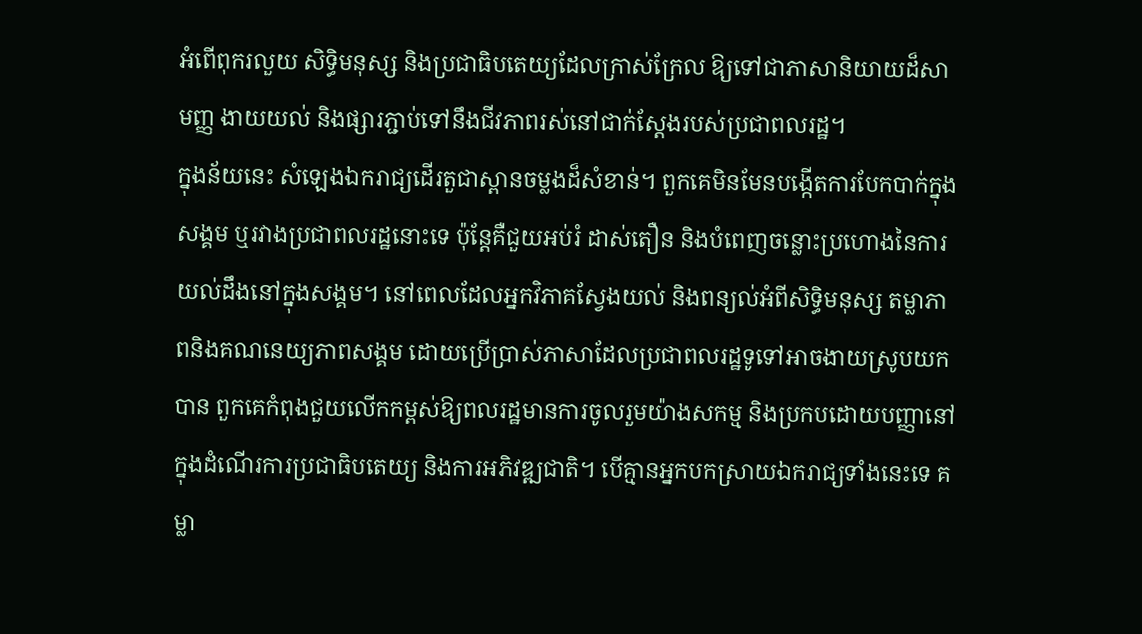អំពើពុករលួយ សិទ្ធិមនុស្ស និងប្រជាធិបតេយ្យដែលក្រាស់ក្រែល ឱ្យទៅជាភាសានិយាយដ៏សាមញ្ញ ងាយយល់ និងផ្សារភ្ជាប់ទៅនឹងជីវភាពរស់នៅជាក់ស្តែងរបស់ប្រជាពលរដ្ឋ។
ក្នុងន័យនេះ សំឡេងឯករាជ្យដើរតួជាស្ពានចម្លងដ៏សំខាន់។ ពួកគេមិនមែនបង្កើតការបែកបាក់ក្នុងសង្គម ឬរវាងប្រជាពលរដ្ឋនោះទេ ប៉ុន្តែគឺជួយអប់រំ ដាស់តឿន និងបំពេញចន្លោះប្រហោងនៃការយល់ដឹងនៅក្នុងសង្គម។ នៅពេលដែលអ្នកវិភាគស្វែងយល់ និងពន្យល់អំពីសិទ្ធិមនុស្ស តម្លាភាពនិងគណនេយ្យភាពសង្គម ដោយប្រើប្រាស់ភាសាដែលប្រជាពលរដ្ឋទូទៅអាចងាយស្រូបយកបាន ពួកគេកំពុងជួយលើកកម្ពស់ឱ្យពលរដ្ឋមានការចូលរួមយ៉ាងសកម្ម និងប្រកបដោយបញ្ញានៅក្នុងដំណើរការប្រជាធិបតេយ្យ និងការអភិវឌ្ឍជាតិ។ បើគ្មានអ្នកបកស្រាយឯករាជ្យទាំងនេះទេ គម្លា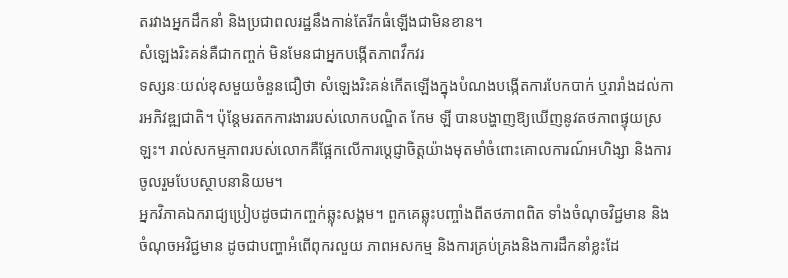តរវាងអ្នកដឹកនាំ និងប្រជាពលរដ្ឋនឹងកាន់តែរីកធំឡើងជាមិនខាន។
សំឡេងរិះគន់គឺជាកញ្ចក់ មិនមែនជាអ្នកបង្កើតភាពវឹកវរ
ទស្សនៈយល់ខុសមួយចំនួនជឿថា សំឡេងរិះគន់កើតឡើងក្នុងបំណងបង្កើតការបែកបាក់ ឬរារាំងដល់ការអភិវឌ្ឍជាតិ។ ប៉ុន្តែមរតកការងាររបស់លោកបណ្ឌិត កែម ឡី បានបង្ហាញឱ្យឃើញនូវតថភាពផ្ទុយស្រឡះ។ រាល់សកម្មភាពរបស់លោកគឺផ្អែកលើការប្តេជ្ញាចិត្តយ៉ាងមុតមាំចំពោះគោលការណ៍អហិង្សា និងការចូលរួមបែបស្ថាបនានិយម។
អ្នកវិភាគឯករាជ្យប្រៀបដូចជាកញ្ចក់ឆ្លុះសង្គម។ ពួកគេឆ្លុះបញ្ចាំងពីតថភាពពិត ទាំងចំណុចវិជ្ជមាន និងចំណុចអវិជ្ជមាន ដូចជាបញ្ហាអំពើពុករលួយ ភាពអសកម្ម និងការគ្រប់គ្រងនិងការដឹកនាំខ្លះដែ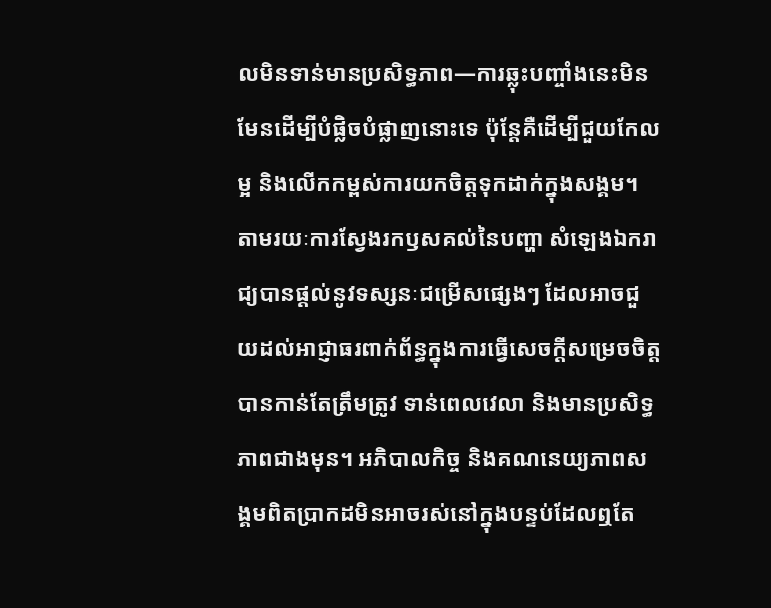លមិនទាន់មានប្រសិទ្ធភាព—ការឆ្លុះបញ្ចាំងនេះមិនមែនដើម្បីបំផ្លិចបំផ្លាញនោះទេ ប៉ុន្តែគឺដើម្បីជួយកែលម្អ និងលើកកម្ពស់ការយកចិត្តទុកដាក់ក្នុងសង្គម។ តាមរយៈការស្វែងរកឫសគល់នៃបញ្ហា សំឡេងឯករាជ្យបានផ្តល់នូវទស្សនៈជម្រើសផ្សេងៗ ដែលអាចជួយដល់អាជ្ញាធរពាក់ព័ន្ធក្នុងការធ្វើសេចក្តីសម្រេចចិត្តបានកាន់តែត្រឹមត្រូវ ទាន់ពេលវេលា និងមានប្រសិទ្ធភាពជាងមុន។ អភិបាលកិច្ច និងគណនេយ្យភាពសង្គមពិតប្រាកដមិនអាចរស់នៅក្នុងបន្ទប់ដែលឮតែ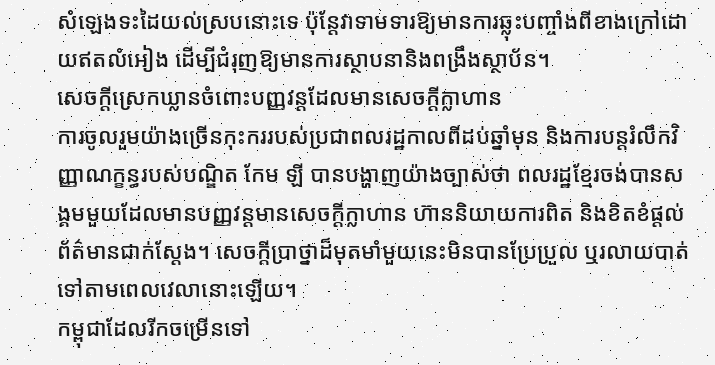សំឡេងទះដៃយល់ស្របនោះទេ ប៉ុន្តែវាទាមទារឱ្យមានការឆ្លុះបញ្ចាំងពីខាងក្រៅដោយឥតលំអៀង ដើម្បីជំរុញឱ្យមានការស្ថាបនានិងពង្រឹងស្ថាប័ន។
សេចក្តីស្រេកឃ្លានចំពោះបញ្ញវន្តដែលមានសេចក្តីក្លាហាន
ការចូលរួមយ៉ាងច្រើនកុះកររបស់ប្រជាពលរដ្ឋកាលពីដប់ឆ្នាំមុន និងការបន្តរំលឹកវិញ្ញាណក្ខន្ធរបស់បណ្ឌិត កែម ឡី បានបង្ហាញយ៉ាងច្បាស់ថា ពលរដ្ឋខ្មែរចង់បានសង្គមមួយដែលមានបញ្ញវន្តមានសេចក្តីក្លាហាន ហ៊ាននិយាយការពិត និងខិតខំផ្តល់ព័ត៌មានជាក់ស្តែង។ សេចក្តីប្រាថ្នាដ៏មុតមាំមួយនេះមិនបានប្រែប្រួល ឬរលាយបាត់ទៅតាមពេលវេលានោះឡើយ។
កម្ពុជាដែលរីកចម្រើនទៅ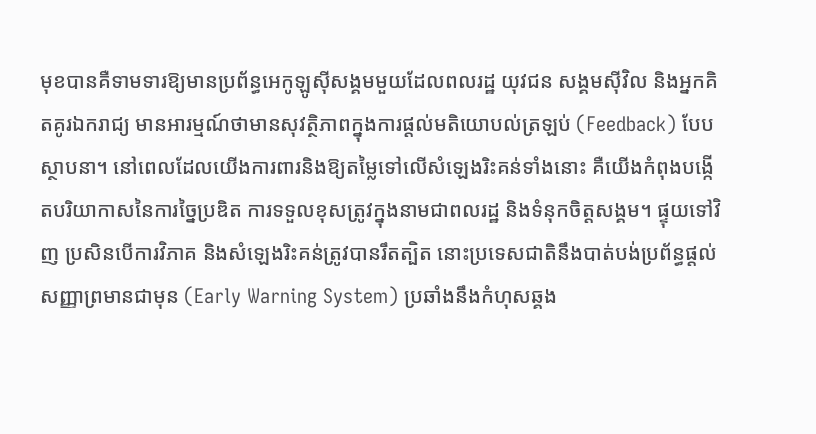មុខបានគឺទាមទារឱ្យមានប្រព័ន្ធអេកូឡូស៊ីសង្គមមួយដែលពលរដ្ឋ យុវជន សង្គមស៊ីវិល និងអ្នកគិតគូរឯករាជ្យ មានអារម្មណ៍ថាមានសុវត្ថិភាពក្នុងការផ្តល់មតិយោបល់ត្រឡប់ (Feedback) បែបស្ថាបនា។ នៅពេលដែលយើងការពារនិងឱ្យតម្លៃទៅលើសំឡេងរិះគន់ទាំងនោះ គឺយើងកំពុងបង្កើតបរិយាកាសនៃការច្នៃប្រឌិត ការទទួលខុសត្រូវក្នុងនាមជាពលរដ្ឋ និងទំនុកចិត្តសង្គម។ ផ្ទុយទៅវិញ ប្រសិនបើការវិភាគ និងសំឡេងរិះគន់ត្រូវបានរឹតត្បិត នោះប្រទេសជាតិនឹងបាត់បង់ប្រព័ន្ធផ្តល់សញ្ញាព្រមានជាមុន (Early Warning System) ប្រឆាំងនឹងកំហុសឆ្គង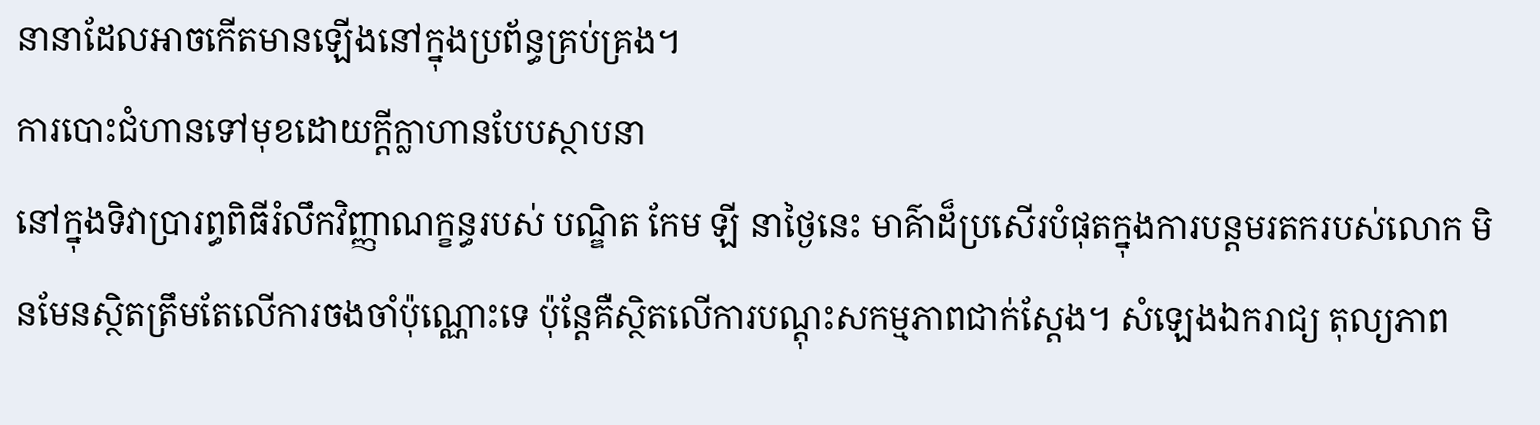នានាដែលអាចកើតមានឡើងនៅក្នុងប្រព័ន្ធគ្រប់គ្រង។
ការបោះជំហានទៅមុខដោយក្តីក្លាហានបែបស្ថាបនា
នៅក្នុងទិវាប្រារព្ធពិធីរំលឹកវិញ្ញាណក្ខន្ធរបស់ បណ្ឌិត កែម ឡី នាថ្ងៃនេះ មាគ៌ាដ៏ប្រសើរបំផុតក្នុងការបន្តមរតករបស់លោក មិនមែនស្ថិតត្រឹមតែលើការចងចាំប៉ុណ្ណោះទេ ប៉ុន្តែគឺស្ថិតលើការបណ្តុះសកម្មភាពជាក់ស្តែង។ សំឡេងឯករាជ្យ តុល្យភាព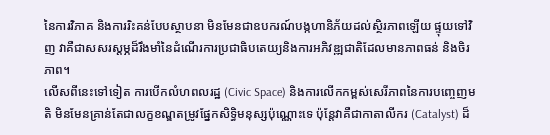នៃការវិភាគ និងការរិះគន់បែបស្ថាបនា មិនមែនជាឧបករណ៍បង្កហានិភ័យដល់ស្ថិរភាពឡើយ ផ្ទុយទៅវិញ វាគឺជាសសរស្តម្ភដ៏រឹងមាំនៃដំណើរការប្រជាធិបតេយ្យនិងការអភិវឌ្ឍជាតិដែលមានភាពធន់ និងចិរភាព។
លើសពីនេះទៅទៀត ការបើកលំហពលរដ្ឋ (Civic Space) និងការលើកកម្ពស់សេរីភាពនៃការបញ្ចេញមតិ មិនមែនគ្រាន់តែជាលក្ខខណ្ឌតម្រូវផ្នែកសិទ្ធិមនុស្សប៉ុណ្ណោះទេ ប៉ុន្តែវាគឺជាកាតាលីករ (Catalyst) ដ៏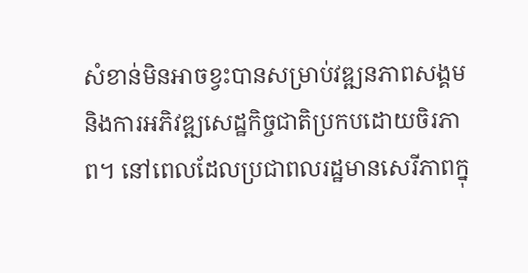សំខាន់មិនអាចខ្វះបានសម្រាប់វឌ្ឍនភាពសង្គម និងការអភិវឌ្ឍសេដ្ឋកិច្ចជាតិប្រកបដោយចិរភាព។ នៅពេលដែលប្រជាពលរដ្ឋមានសេរីភាពក្នុ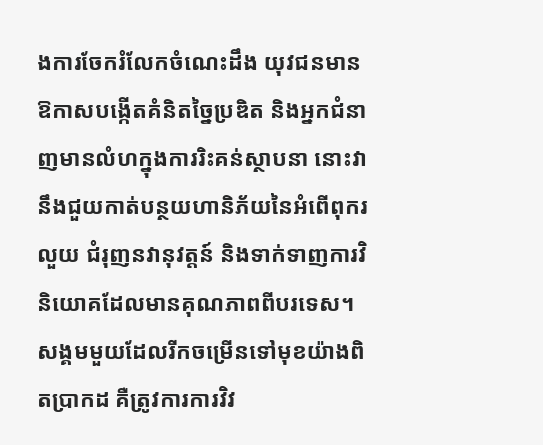ងការចែករំលែកចំណេះដឹង យុវជនមានឱកាសបង្កើតគំនិតច្នៃប្រឌិត និងអ្នកជំនាញមានលំហក្នុងការរិះគន់ស្ថាបនា នោះវានឹងជួយកាត់បន្ថយហានិភ័យនៃអំពើពុករលួយ ជំរុញនវានុវត្តន៍ និងទាក់ទាញការវិនិយោគដែលមានគុណភាពពីបរទេស។ សង្គមមួយដែលរីកចម្រើនទៅមុខយ៉ាងពិតប្រាកដ គឺត្រូវការការវិវ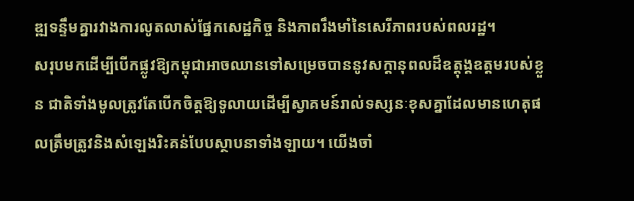ឌ្ឍទន្ទឹមគ្នារវាងការលូតលាស់ផ្នែកសេដ្ឋកិច្ច និងភាពរឹងមាំនៃសេរីភាពរបស់ពលរដ្ឋ។
សរុបមកដើម្បីបើកផ្លូវឱ្យកម្ពុជាអាចឈានទៅសម្រេចបាននូវសក្តានុពលដ៏ឧត្តុង្គឧត្តមរបស់ខ្លួន ជាតិទាំងមូលត្រូវតែបើកចិត្តឱ្យទូលាយដើម្បីស្វាគមន៍រាល់ទស្សនៈខុសគ្នាដែលមានហេតុផលត្រឹមត្រូវនិងសំឡេងរិះគន់បែបស្ថាបនាទាំងឡាយ។ យើងចាំ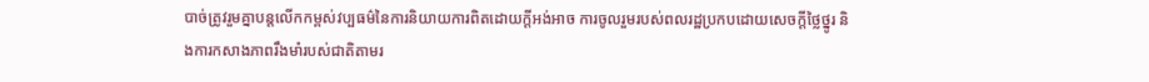បាច់ត្រូវរួមគ្នាបន្តលើកកម្ពស់វប្បធម៌នៃការនិយាយការពិតដោយក្តីអង់អាច ការចូលរួមរបស់ពលរដ្ឋប្រកបដោយសេចក្តីថ្លៃថ្នូរ និងការកសាងភាពរឹងមាំរបស់ជាតិតាមរ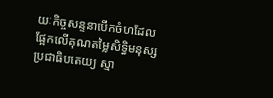យៈកិច្ចសន្ទនាបើកចំហដែលផ្អែកលើគុណតម្លៃសិទ្ធិមនុស្ស ប្រជាធិបតេយ្យ ស្មា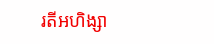រតីអហិង្សា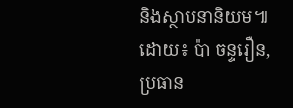និងស្ថាបនានិយម៕
ដោយ៖ ប៉ា ចន្ទរឿន, ប្រធាន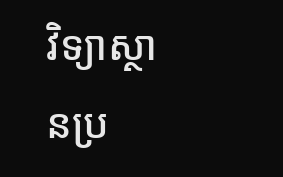វិទ្យាស្ថានប្រ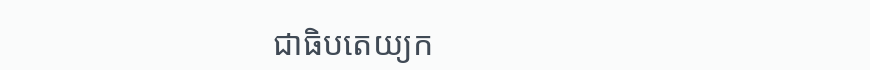ជាធិបតេយ្យក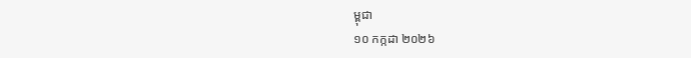ម្ពុជា
១០ កក្កដា ២០២៦